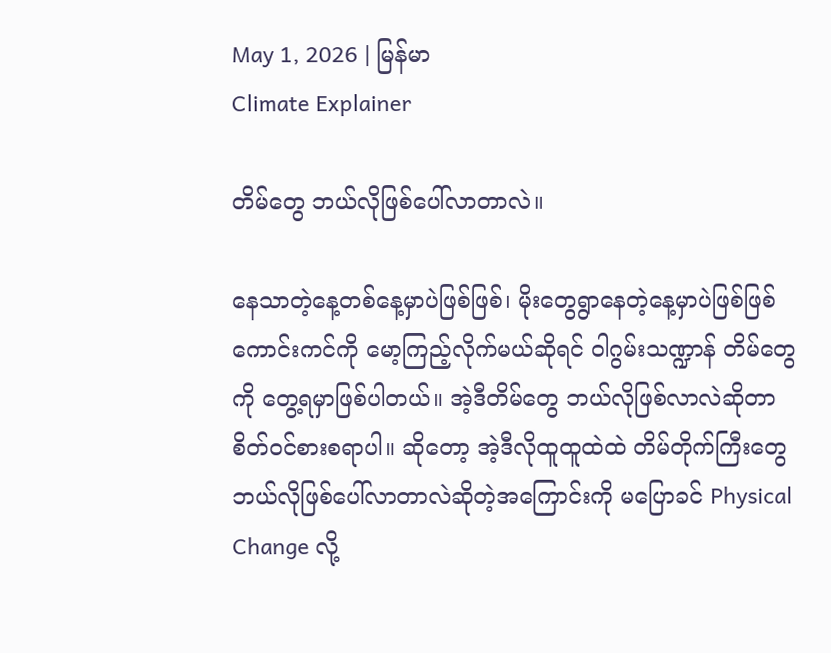May 1, 2026 | မြန်မာ
Climate Explainer

တိမ်တွေ ဘယ်လိုဖြစ်ပေါ်လာတာလဲ။

နေသာတဲ့နေ့တစ်နေ့မှာပဲဖြစ်ဖြစ်၊ မိုးတွေရွာနေတဲ့နေ့မှာပဲဖြစ်ဖြစ် ကောင်းကင်ကို မော့ကြည့်လိုက်မယ်ဆိုရင် ဝါဂွမ်းသဏ္ဍာန် တိမ်တွေကို တွေ့ရမှာဖြစ်ပါတယ်။ အဲ့ဒီတိမ်တွေ ဘယ်လိုဖြစ်လာလဲဆိုတာ စိတ်ဝင်စားစရာပါ။ ဆို‌တော့ အဲ့ဒီလိုထူထူထဲထဲ တိမ်တိုက်ကြီးတွေ ဘယ်လိုဖြစ်ပေါ်လာတာလဲဆိုတဲ့အကြောင်းကို မပြောခင် Physical Change လို့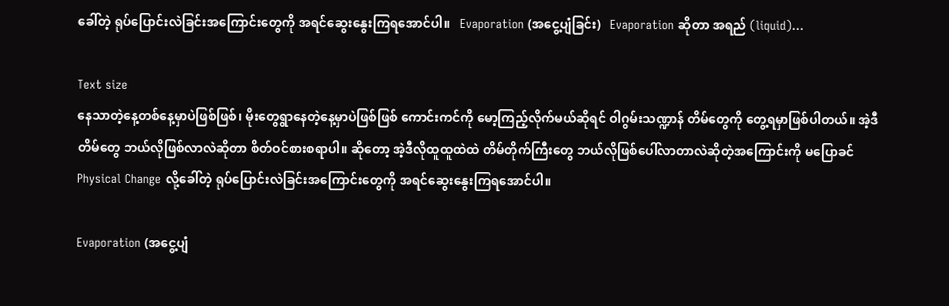ခေါ်တဲ့ ရုပ်ပြောင်းလဲခြင်းအကြောင်းတွေကို အရင်ဆွေးနွေးကြရအောင်ပါ။   Evaporation (အငွေ့ပျံခြင်း)   Evaporation ဆိုတာ အရည် (liquid)…

Text size
နေသာတဲ့နေ့တစ်နေ့မှာပဲဖြစ်ဖြစ်၊ မိုးတွေရွာနေတဲ့နေ့မှာပဲဖြစ်ဖြစ် ကောင်းကင်ကို မော့ကြည့်လိုက်မယ်ဆိုရင် ဝါဂွမ်းသဏ္ဍာန် တိမ်တွေကို တွေ့ရမှာဖြစ်ပါတယ်။ အဲ့ဒီတိမ်တွေ ဘယ်လိုဖြစ်လာလဲဆိုတာ စိတ်ဝင်စားစရာပါ။ ဆို‌တော့ အဲ့ဒီလိုထူထူထဲထဲ တိမ်တိုက်ကြီးတွေ ဘယ်လိုဖြစ်ပေါ်လာတာလဲဆိုတဲ့အကြောင်းကို မပြောခင် Physical Change လို့ခေါ်တဲ့ ရုပ်ပြောင်းလဲခြင်းအကြောင်းတွေကို အရင်ဆွေးနွေးကြရအောင်ပါ။

Evaporation (အငွေ့ပျံ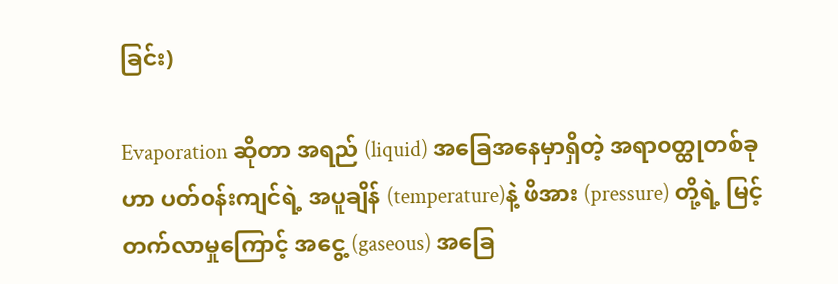ခြင်း)

Evaporation ဆိုတာ အရည် (liquid) အခြေအနေမှာရှိတဲ့ အရာ၀တ္ထုတစ်ခုဟာ ပတ်၀န်းကျင်ရဲ့ အပူချိန် (temperature)နဲ့ ဖိအား (pressure) တို့ရဲ့ မြင့်တက်လာမှုကြောင့် အငွေ့ (gaseous) အခြေ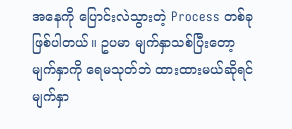အနေကို ပြောင်းလဲသွားတဲ့ Process တစ်ခု ဖြစ်ပါတယ်။ ဥပမာ မျက်နှာသစ်ပြီးတော့ မျက်နှာကို ရေမသုတ်ဘဲ ထားထားမယ်ဆိုရင် မျက်နှာ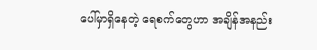ပေါ်မှာရှိနေတဲ့ ရေစက်တွေဟာ အချိန်အနည်း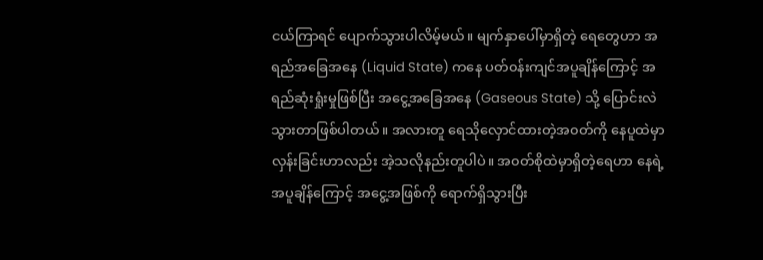ငယ်ကြာရင် ပျောက်သွားပါလိမ့်မယ်။ မျက်နှာပေါ်မှာရှိတဲ့ ရေတွေဟာ အရည်အခြေအနေ (Liquid State) ကနေ ပတ်၀န်းကျင်အပူချိန်ကြောင့် အရည်ဆုံးရှုံးမှုဖြစ်ပြီး အငွေ့အခြေအနေ (Gaseous State) သို့ ပြောင်းလဲသွားတာဖြစ်ပါတယ်။ အလားတူ ရေသိုလှောင်ထားတဲ့အ၀တ်ကို နေပူထဲမှာလှန်းခြင်းဟာလည်း အဲ့သလိုနည်းတူပါပဲ။ အ၀တ်စိုထဲမှာရှိတဲ့ရေဟာ နေရဲ့အပူချိန်ကြောင့် အငွေ့အဖြစ်ကို ရောက်ရှိသွားပြီး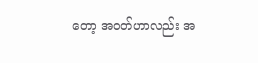တော့ အ၀တ်ဟာလည်း အ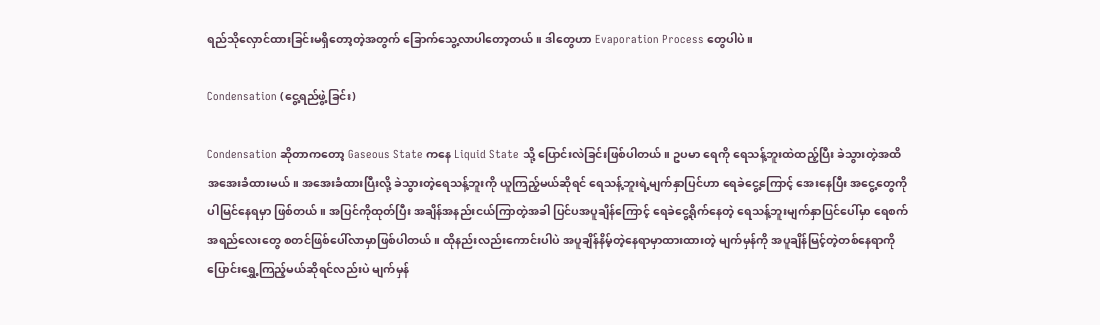ရည်သိုလှောင်ထားခြင်းမရှိတော့တဲ့အတွက် ခြောက်သွေ့လာပါတော့တယ်။ ဒါတွေဟာ Evaporation Process တွေပါပဲ။

Condensation (ငွေ့ရည်ဖွဲ့ခြင်း)

Condensation ဆိုတာကတော့ Gaseous State ကနေ Liquid State သို့ ပြောင်းလဲခြင်းဖြစ်ပါတယ်။ ဥပမာ ရေကို ရေသန့်ဘူးထဲထည့်ပြီး ခဲသွားတဲ့အထိ အအေးခံထားမယ်။ အအေးခံထားပြီးလို့ ခဲသွားတဲ့ရေသန့်ဘူးကို ယူကြည့်မယ်ဆိုရင် ရေသန့်ဘူးရဲ့မျက်နှာပြင်ဟာ ရေခဲငွေ့ကြောင့် အေးနေပြီး အငွေ့တွေကိုပါမြင်နေရမှာ ဖြစ်တယ်။ အပြင်ကိုထုတ်ပြီး အချိန်အနည်းငယ်ကြာတဲ့အခါ ပြင်ပအပူချိန်ကြောင့် ရေခဲငွေ့ရိုက်နေတဲ့ ရေသန့်ဘူးမျက်နှာပြင်ပေါ်မှာ ရေစက်အရည်လေးတွေ စတင်ဖြစ်ပေါ်လာမှာဖြစ်ပါတယ်။ ထိုနည်းလည်းကောင်းပါပဲ အပူချိန်နိမ့်တဲ့နေရာမှာထားထားတဲ့ မျက်မှန်ကို အပူချိန်မြင့်တဲ့တစ်နေရာကို ပြောင်းရွှေ့ကြည့်မယ်ဆိုရင်လည်းပဲ မျက်မှန်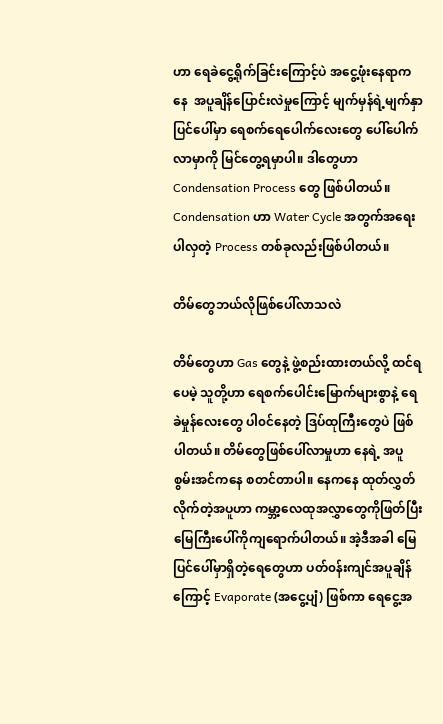ဟာ ရေခဲငွေ့ရိုက်ခြင်းကြောင့်ပဲ အငွေ့ဖုံးနေရာကနေ  အပူချိန်ပြောင်းလဲမှုကြောင့် မျက်မှန်ရဲ့မျက်နှာပြင်ပေါ်မှာ ရေစက်ရေပေါက်လေးတွေ ပေါ်ပေါက်လာမှာကို မြင်တွေ့ရမှာပါ။ ဒါတွေဟာ Condensation Process တွေ ဖြစ်ပါတယ်။ Condensation ဟာ Water Cycle အတွက်အရေးပါလှတဲ့ Process တစ်ခုလည်းဖြစ်ပါတယ်။

တိမ်‌တွေဘယ်လိုဖြစ်ပေါ်လာသလဲ

တိမ်တွေဟာ Gas တွေနဲ့ ဖွဲ့စည်းထားတယ်လို့ ထင်ရပေမဲ့ သူတို့ဟာ ရေစက်ပေါင်းမြောက်များစွာနဲ့ ရေခဲမှုန်လေးတွေ ပါ၀င်နေတဲ့ ဒြပ်ထုကြီးတွေပဲ ဖြစ်ပါတယ်။ တိမ်တွေဖြစ်ပေါ်လာမှုဟာ နေရဲ့ အပူစွမ်းအင်ကနေ စတင်တာပါ။ နေကနေ ထုတ်လွှတ်လိုက်တဲ့အပူဟာ ကမ္ဘာ့လေထုအလွှာတွေကိုဖြတ်ပြီး မြေကြီးပေါ်ကိုကျရောက်ပါတယ်။ အဲ့ဒီအခါ မြေပြင်ပေါ်မှာရှိတဲ့ရေတွေဟာ ပတ်၀န်းကျင်အပူချိန်ကြောင့် Evaporate (အငွေ့ပျံ) ဖြစ်ကာ ရေငွေ့အ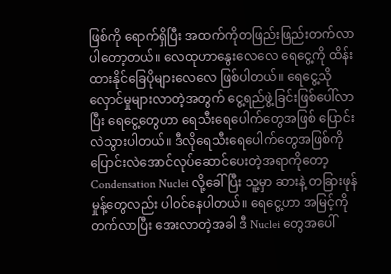ဖြစ်ကို ရောက်ရှိပြီး အထက်ကိုတဖြည်းဖြည်းတက်လာပါတော့တယ်။ လေထုဟာနွေးလေလေ ရေငွေ့ကို ထိန်းထားနိုင်ခြေပိုများလေလေ ဖြစ်ပါတယ်။ ရေငွေ့သိုလှောင်မှုများလာတဲ့အတွက် ငွေ့ရည်ဖွဲ့ခြင်းဖြစ်ပေါ်လာပြီး ရေငွေ့တွေဟာ ရေသီးရေပေါက်တွေအဖြစ် ပြောင်းလဲသွားပါတယ်။ ဒီလိုရေသီးရေပေါက်တွေအဖြစ်ကို ပြောင်းလဲအောင်လုပ်ဆောင်ပေးတဲ့အရာကိုတော့ Condensation Nuclei လို့ခေါ်ပြီး သူ့မှာ ဆားနဲ့ တခြားဖုန်မှုန့်တွေလည်း ပါ၀င်နေပါတယ်။ ရေငွေ့ဟာ အမြင့်ကိုတက်လာပြီး အေးလာတဲ့အခါ ဒီ Nuclei တွေအပေါ်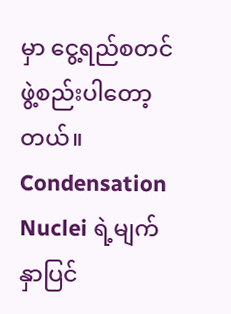မှာ ငွေ့ရည်စတင်ဖွဲ့စည်းပါတော့တယ်။ Condensation Nuclei ရဲ့မျက်နှာပြင်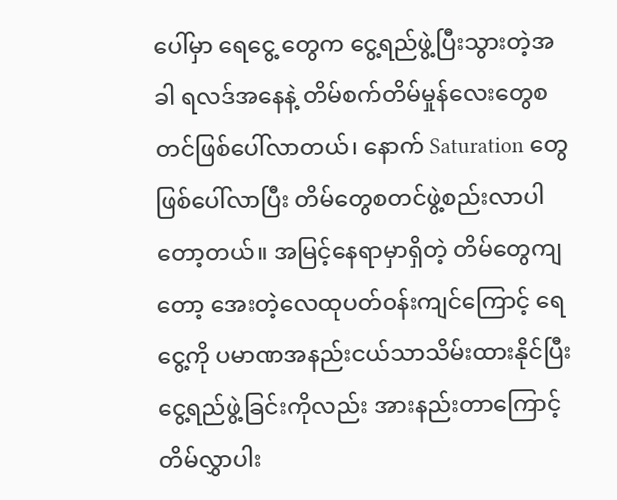ပေါ်မှာ ရေငွေ့ တွေက ငွေ့ရည်ဖွဲ့ပြီးသွားတဲ့အခါ ရလဒ်အနေနဲ့ တိမ်စက်တိမ်မှုန်လေးတွေစတင်ဖြစ်ပေါ်လာတယ်၊ နောက် Saturation တွေ ဖြစ်ပေါ်လာပြီး တိမ်တွေစတင်ဖွဲ့စည်းလာပါတော့တယ်။ အမြင့်နေရာမှာရှိတဲ့ တိမ်တွေကျတော့ အေးတဲ့လေထုပတ်၀န်းကျင်ကြောင့် ရေငွေ့ကို ပမာဏအနည်းငယ်သာသိမ်းထားနိုင်ပြီး ငွေ့ရည်ဖွဲ့ခြင်းကိုလည်း အားနည်းတာကြောင့် တိမ်လွှာပါး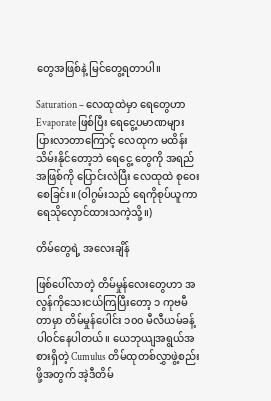တွေအဖြစ်နဲ့ မြင်တွေ့ရတာပါ။

Saturation – လေထုထဲမှာ ရေတွေဟာ Evaporate ဖြစ်ပြီး ရေငွေ့ပမာဏများပြားလာတာကြောင့် လေထုက မထိန်းသိမ်းနိုင်တော့ဘဲ ရေငွေ့ တွေကို အရည်အဖြစ်ကို ပြောင်းလဲပြီး လေထုထဲ စုဝေးစေခြင်း။ (ဝါဂွမ်းသည် ရေကိုစုပ်ယူကာ  ရေသိုလှောင်ထားသကဲ့သို့။)

တိမ်တွေရဲ့ အလေးချိန်

ဖြစ်ပေါ်လာတဲ့ တိမ်မှုန်လေးတွေဟာ အလွန်ကိုသေးငယ်ကြပြီးတော့ ၁ ကုဗမီတာမှာ တိမ်မှုန်ပေါင်း ၁၀၀ မီလီယမ်ခန့်ပါ၀င်နေပါတယ်။ ယေဘုယျအရွယ်အစားရှိတဲ့ Cumulus တိမ်ထုတစ်လွှာဖွဲ့စည်းဖို့အတွက် အဲ့ဒီတိမ်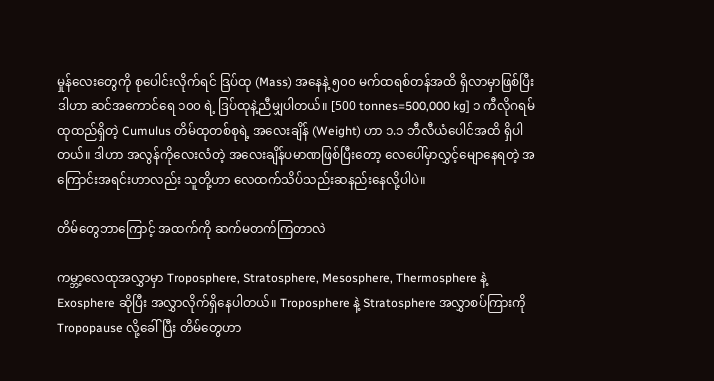မှုန်လေးတွေကို စုပေါင်းလိုက်ရင် ဒြပ်ထု (Mass) အနေနဲ့ ၅၀၀ မက်ထရစ်တန်အထိ ရှိလာမှာဖြစ်ပြီး ဒါဟာ ဆင်အကောင်ရေ ၁၀၀ ရဲ့ ဒြပ်ထုနဲ့ညီမျှပါတယ်။ [500 tonnes=500,000 kg] ၁ ကီလိုဂရမ်ထုထည်ရှိတဲ့ Cumulus တိမ်ထုတစ်စုရဲ့ အလေးချိန် (Weight) ဟာ ၁.၁ ဘီလီယံပေါင်အထိ ရှိပါတယ်။ ဒါဟာ အလွန်ကိုလေးလံတဲ့ အလေးချိန်ပမာဏဖြစ်ပြီးတော့ လေပေါ်မှာလွှင့်မျောနေရတဲ့ အကြောင်းအရင်းဟာလည်း သူတို့ဟာ လေထက်သိပ်သည်းဆနည်းနေလို့ပါပဲ။

တိမ်တွေဘာကြောင့် အထက်ကို ဆက်မတက်ကြတာလဲ

ကမ္ဘာ့လေထုအလွှာမှာ Troposphere, Stratosphere, Mesosphere, Thermosphere နဲ့ Exosphere ဆိုပြီး အလွှာလိုက်ရှိနေပါတယ်။ Troposphere နဲ့ Stratosphere အလွှာစပ်ကြားကို Tropopause လို့ခေါ်ပြီး တိမ်တွေဟာ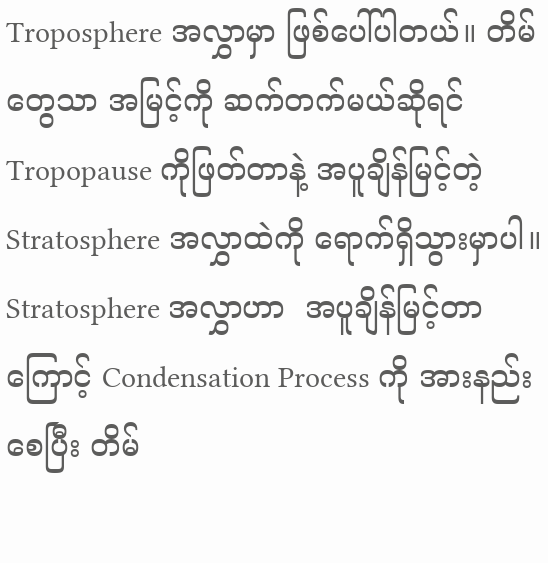Troposphere အလွှာမှာ ဖြစ်ပေါ်ပါတယ်။ တိမ်တွေသာ အမြင့်ကို ဆက်တက်မယ်ဆိုရင် Tropopause ကိုဖြတ်တာနဲ့ အပူချိန်မြင့်တဲ့ Stratosphere အလွှာထဲကို ရောက်ရှိသွားမှာပါ။ Stratosphere အလွှာဟာ  အပူချိန်မြင့်တာကြောင့် Condensation Process ကို အားနည်းစေပြီး တိမ်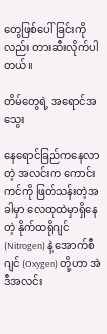တွေဖြစ်ပေါ်ခြင်းကိုလည်း တားဆီးလိုက်ပါတယ်။

တိမ်တွေရဲ့ အရောင်အသွေး

နေရောင်ခြည်ကနေလာတဲ့ အလင်းက ကောင်းကင်ကို ဖြတ်သန်းတဲ့အခါမှာ လေထုထဲမှာရှိနေတဲ့ နိုက်ထရိုဂျင် (Nitrogen) နဲ့ အောက်စီဂျင် (Oxygen) တို့ဟာ အဲဒီအလင်း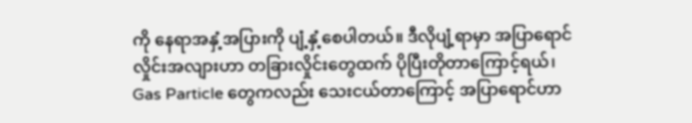ကို နေရာအနှံ့အပြားကို ပျံ့နှံ့စေပါတယ်။ ဒီလိုပျံ့ရာမှာ အပြာရောင်လှိုင်းအလျားဟာ တခြားလှိုင်းတွေထက် ပိုပြီးတိုတာကြောင့်ရယ်၊ Gas Particle တွေကလည်း သေးငယ်တာကြောင့် အပြာရောင်ဟာ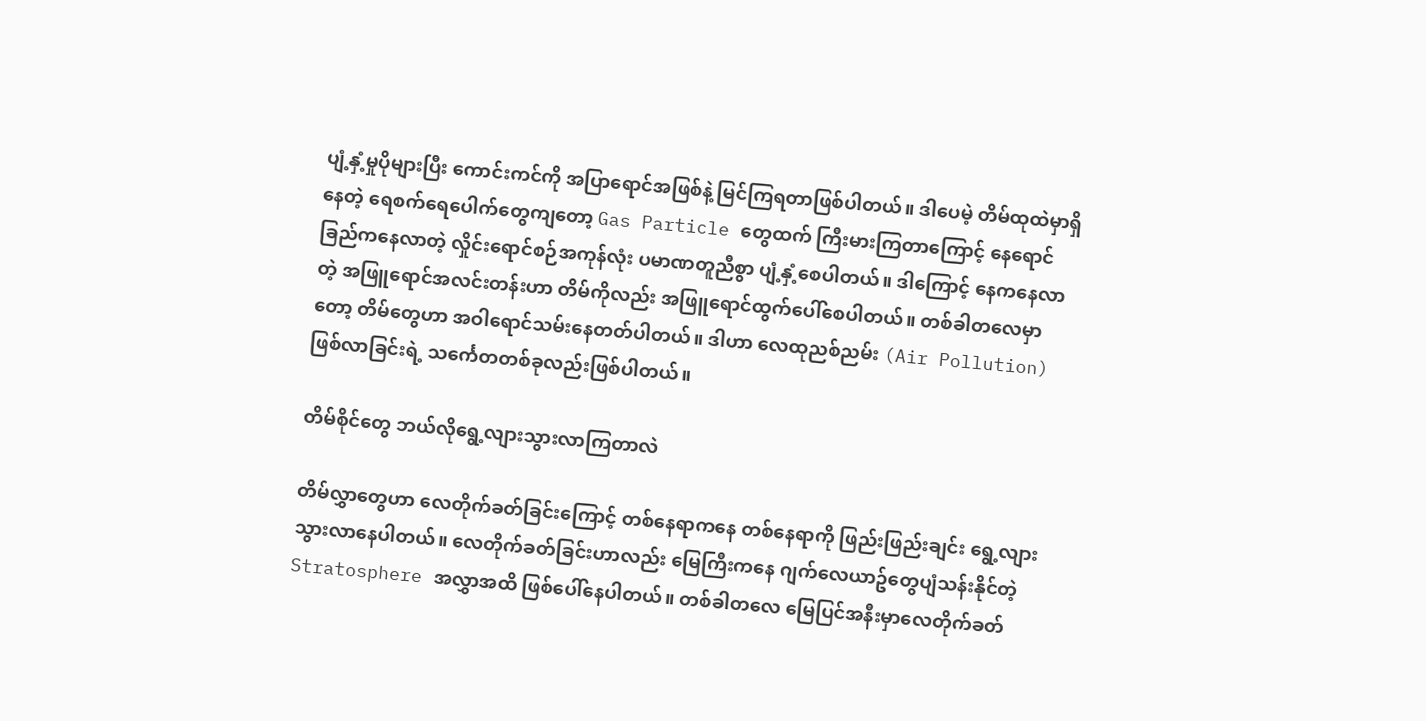ပျံ့နှံ့မှုပိုများပြီး ကောင်းကင်ကို အပြာရောင်အဖြစ်နဲ့ မြင်ကြရတာဖြစ်ပါတယ်။ ဒါပေမဲ့ တိမ်ထုထဲမှာရှိနေတဲ့ ရေစက်ရေပေါက်တွေကျတော့ Gas Particle တွေထက် ကြီးမားကြတာကြောင့် နေရောင်ခြည်ကနေလာတဲ့ လှိုင်းရောင်စဉ်အကုန်လုံး ပမာဏတူညီစွာ ပျံ့နှံ့စေပါတယ်။ ဒါကြောင့် နေကနေလာတဲ့ အဖြူရောင်အလင်းတန်းဟာ တိမ်ကိုလည်း အဖြူရောင်ထွက်ပေါ်စေပါတယ်။ တစ်ခါတလေမှာတော့ တိမ်တွေဟာ အဝါရောင်သမ်းနေတတ်ပါတယ်။ ဒါဟာ လေထုညစ်ညမ်း (Air Pollution) ဖြစ်လာခြင်းရဲ့ သင်္ကေတတစ်ခုလည်းဖြစ်ပါတယ်။

တိမ်စိုင်တွေ ဘယ်လိုရွေ့လျားသွားလာကြတာလဲ

တိမ်လွှာတွေဟာ လေတိုက်ခတ်ခြင်းကြောင့် တစ်နေရာကနေ တစ်နေရာကို ဖြည်းဖြည်းချင်း ရွေ့လျားသွားလာနေပါတယ်။ လေတိုက်ခတ်ခြင်းဟာလည်း မြေကြီးကနေ ဂျက်လေယာဥ်တွေပျံသန်းနိုင်တဲ့ Stratosphere အလွှာအထိ ဖြစ်ပေါ်နေပါတယ်။ တစ်ခါတလေ မြေပြင်အနီးမှာလေတိုက်ခတ်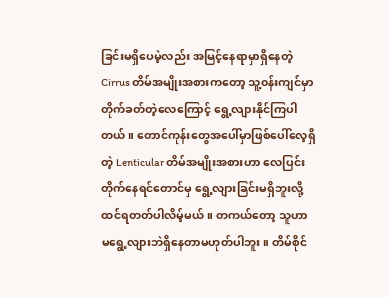ခြင်းမရှိပေမဲ့လည်း အမြင့်နေရာမှာရှိနေတဲ့ Cirrus တိမ်အမျိုးအစားကတော့ သူ့၀န်းကျင်မှာ တိုက်ခတ်တဲ့လေကြောင့် ရွေ့လျားနိုင်ကြပါတယ်။ တောင်ကုန်းတွေအပေါ်မှာဖြစ်ပေါ်လေ့ရှိတဲ့ Lenticular တိမ်အမျိုးအစားဟာ လေပြင်းတိုက်နေရင်တောင်မှ ရွေ့လျားခြင်းမရှိဘူးလို့ ထင်ရတတ်ပါလိမ့်မယ်။ တကယ်တော့ သူဟာ မရွေ့လျားဘဲရှိနေတာမဟုတ်ပါဘူး။ တိမ်စိုင်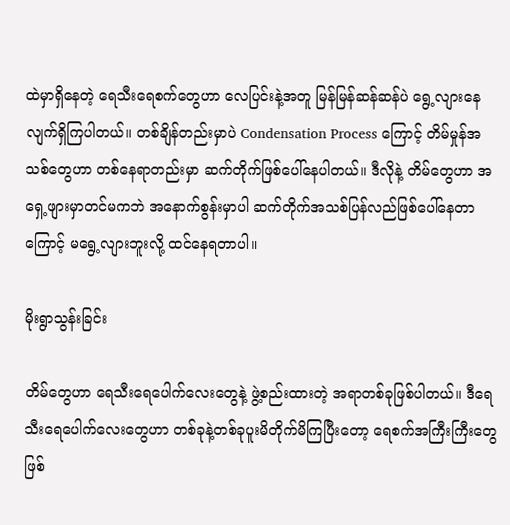ထဲမှာရှိနေတဲ့ ရေသီးရေစက်တွေဟာ လေပြင်းနဲ့အတူ မြန်မြန်ဆန်ဆန်ပဲ ရွေ့လျားနေလျက်ရှိကြပါတယ်။ တစ်ချိန်တည်းမှာပဲ Condensation Process ကြောင့် တိမ်မှုန်အသစ်တွေဟာ တစ်နေရာတည်းမှာ ဆက်တိုက်ဖြစ်ပေါ်နေပါတယ်။ ဒီလိုနဲ့ တိမ်တွေဟာ အရှေ့ဖျားမှာတင်မကဘဲ အနောက်စွန်းမှာပါ ဆက်တိုက်အသစ်ပြန်လည်ဖြစ်ပေါ်နေတာကြောင့် မရွေ့လျားဘူးလို့ ထင်နေရတာပါ။

မိုးရွာသွန်းခြင်း

တိမ်တွေဟာ ရေသီးရေပေါက်လေးတွေနဲ့ ဖွဲ့စည်းထားတဲ့ အရာတစ်ခုဖြစ်ပါတယ်။ ဒီရေသီးရေပေါက်လေးတွေဟာ တစ်ခုနဲ့တစ်ခုပူးမိတိုက်မိကြပြီးတော့ ရေစက်အကြီးကြီးတွေဖြစ်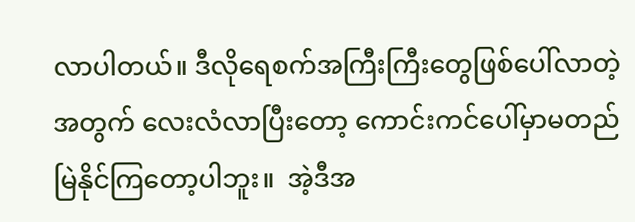လာပါတယ်။ ဒီလိုရေစက်အကြီးကြီးတွေဖြစ်ပေါ်လာတဲ့အတွက် လေးလံလာပြီးတော့ ကောင်းကင်ပေါ်မှာမတည်မြဲနိုင်ကြတော့ပါဘူး။  အဲ့ဒီအ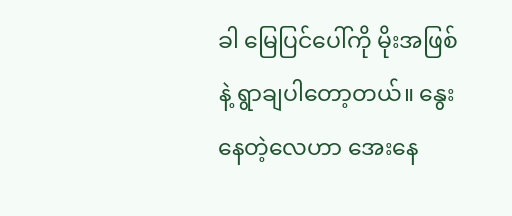ခါ မြေပြင်ပေါ်ကို မိုးအဖြစ်နဲ့ ရွာချပါတော့တယ်။ နွေးနေတဲ့လေဟာ အေးနေ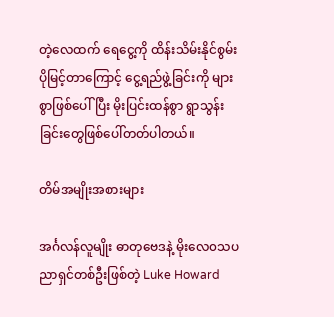တဲ့လေထက် ရေငွေ့ကို ထိန်းသိမ်းနိုင်စွမ်းပိုမြင့်တာကြောင့် ငွေ့ရည်ဖွဲ့ခြင်းကို များစွာဖြစ်ပေါ်ပြီး မိုးပြင်းထန်စွာ ရွာသွန်းခြင်းတွေဖြစ်ပေါ်တတ်ပါတယ်။

တိမ်အမျိုးအစားများ

အင်္ဂလန်လူမျိုး ဓာတုဗေဒနဲ့ မိုးလေ၀သပညာရှင်တစ်ဦးဖြစ်တဲ့ Luke Howard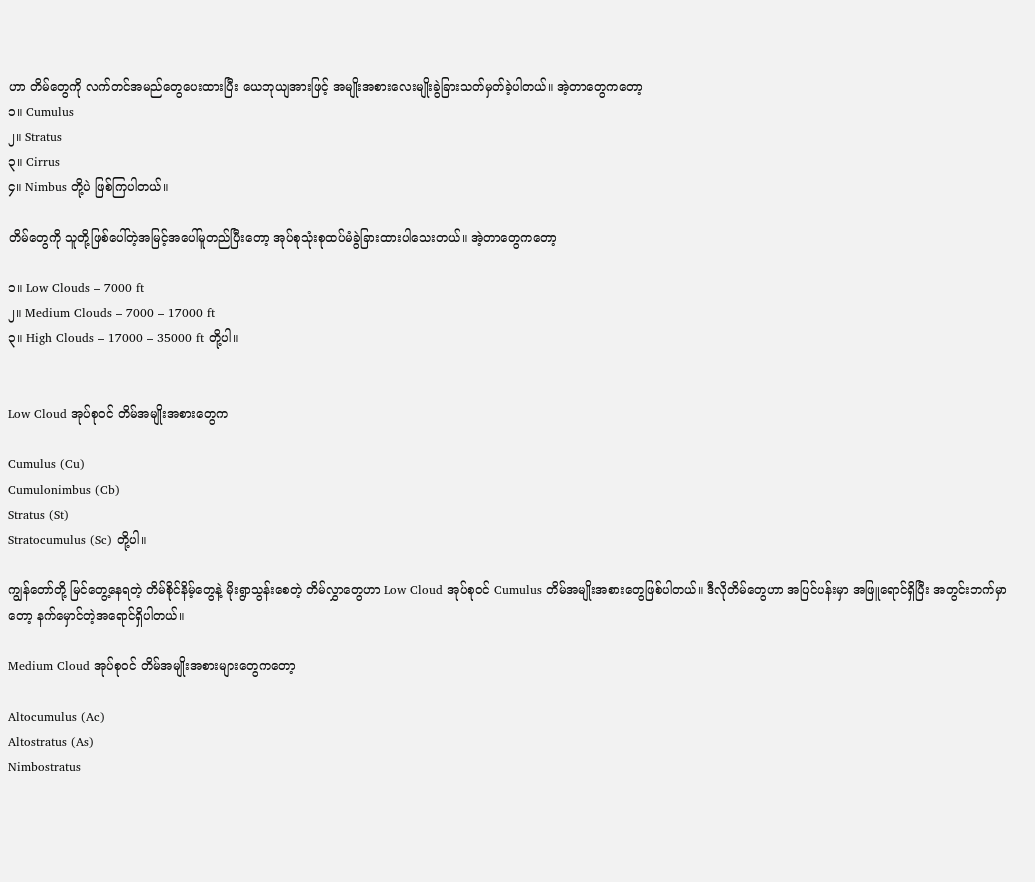ဟာ တိမ်တွေကို လက်တင်အမည်တွေပေးထားပြီး ယေဘုယျအားဖြင့် အမျိုးအစားလေးမျိုးခွဲခြားသတ်မှတ်ခဲ့ပါတယ်။ အဲ့တာတွေကတော့
၁။ Cumulus
၂။ Stratus
၃။ Cirrus
၄။ Nimbus တို့ပဲ ဖြစ်ကြပါတယ်။

တိမ်တွေကို သူတို့ဖြစ်ပေါ်တဲ့အမြင့်အပေါ်မူတည်ပြီးတော့ အုပ်စုသုံးစုထပ်မံခွဲခြားထားပါသေးတယ်။ အဲ့တာတွေကတော့

၁။ Low Clouds – 7000 ft
၂။ Medium Clouds – 7000 – 17000 ft
၃။ High Clouds – 17000 – 35000 ft တို့ပါ။


Low Cloud အုပ်စု၀င် တိမ်အမျိုးအစားတွေက

Cumulus (Cu)
Cumulonimbus (Cb)
Stratus (St)
Stratocumulus (Sc) တို့ပါ။

ကျွန်တော်တို့ မြင်တွေ့နေရတဲ့ တိမ်စိုင်နိမ့်တွေနဲ့ မိုးရွာသွန်းစေတဲ့ တိမ်လွှာတွေဟာ Low Cloud အုပ်စု၀င် Cumulus တိမ်အမျိုးအစားတွေဖြစ်ပါတယ်။ ဒီလိုတိမ်တွေဟာ အပြင်ပန်းမှာ အဖြူရောင်ရှိပြီး အတွင်းဘက်မှာတော့ နက်မှောင်တဲ့အရောင်ရှိပါတယ်။

Medium Cloud အုပ်စု၀င် တိမ်အမျိုးအစားများတွေကတော့

Altocumulus (Ac)
Altostratus (As)
Nimbostratus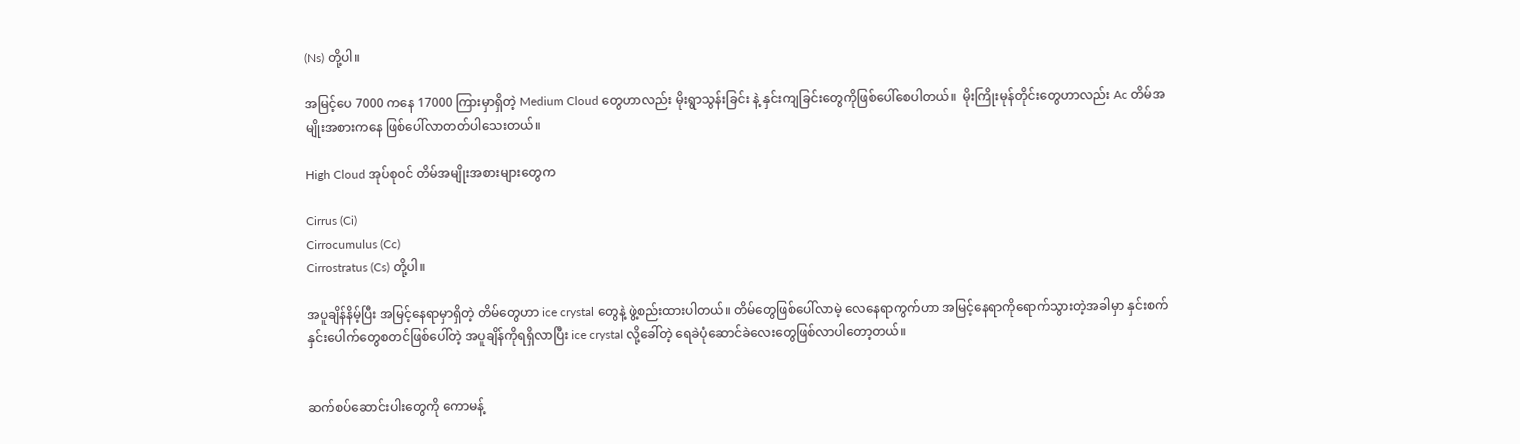(Ns) တို့ပါ။

အမြင့်ပေ 7000 ကနေ 17000 ကြားမှာရှိတဲ့ Medium Cloud တွေဟာလည်း မိုးရွာသွန်းခြင်း နဲ့ နှင်းကျခြင်းတွေကိုဖြစ်ပေါ်စေပါတယ်။  မိုးကြိုးမုန်တိုင်းတွေဟာလည်း Ac တိမ်အမျိုးအစားကနေ ဖြစ်ပေါ်လာတတ်ပါသေးတယ်။

High Cloud အုပ်စု၀င် တိမ်အမျိုးအစားများတွေက

Cirrus (Ci)
Cirrocumulus (Cc)
Cirrostratus (Cs) တို့ပါ။

အပူချိန်နိမ့်ပြီး အမြင့်နေရာမှာရှိတဲ့ တိမ်တွေဟာ ice crystal တွေနဲ့ ဖွဲ့စည်းထားပါတယ်။ တိမ်တွေဖြစ်ပေါ်လာမဲ့ လေနေရာကွက်ဟာ အမြင့်နေရာကိုရောက်သွားတဲ့အခါမှာ နှင်းစက်နှင်းပေါက်တွေစတင်ဖြစ်ပေါ်တဲ့ အပူချိန်ကိုရရှိလာပြီး ice crystal လို့ခေါ်တဲ့ ရေခဲပုံဆောင်ခဲလေးတွေဖြစ်လာပါတော့တယ်။


ဆက်စပ်ဆောင်းပါးတွေကို ကောမန့်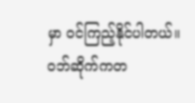မှာ ဝင်ကြည့်နိုင်ပါတယ်။ ဝဘ်ဆိုက်ကတ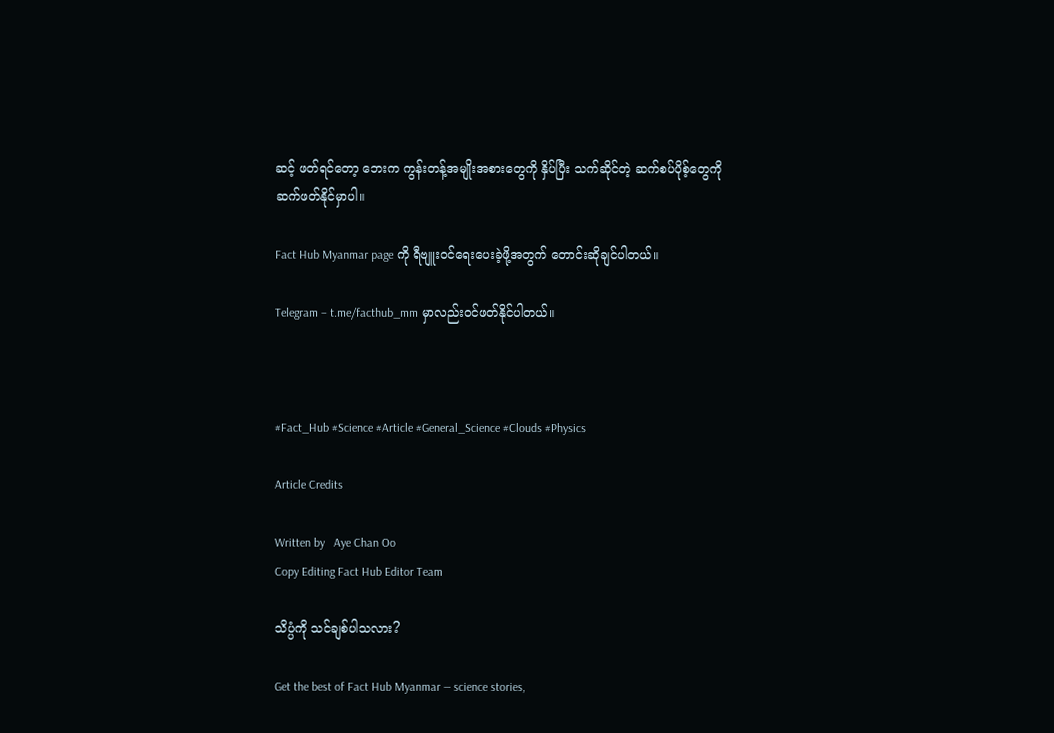ဆင့် ဖတ်ရင်တော့ ဘေးက ကွန်းတန့်အမျိုးအစားတွေကို နှိပ်ပြီး သက်ဆိုင်တဲ့ ဆက်စပ်ပိုစ့်တွေကို ဆက်ဖတ်နိုင်မှာပါ။

Fact Hub Myanmar page ကို ရီဗျူးဝင်ရေးပေးခဲ့ဖို့အတွက် တောင်းဆိုချင်ပါတယ်။

Telegram – t.me/facthub_mm မှာလည်းဝင်ဖတ်နိုင်ပါတယ်။



#Fact_Hub #Science #Article #General_Science #Clouds #Physics

Article Credits

Written by   Aye Chan Oo
Copy Editing Fact Hub Editor Team

သိပ္ပံကို သင်ချစ်ပါသလား?

Get the best of Fact Hub Myanmar — science stories,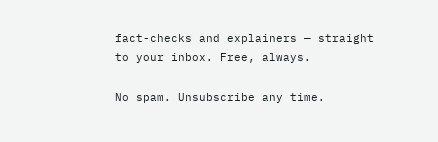fact-checks and explainers — straight to your inbox. Free, always.

No spam. Unsubscribe any time.